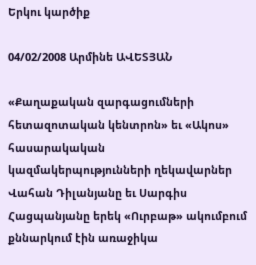Երկու կարծիք

04/02/2008 Արմինե ԱՎԵՏՅԱՆ

«Քաղաքական զարգացումների հետազոտական կենտրոն» եւ «Ակոս» հասարակական կազմակերպությունների ղեկավարներ Վահան Դիլանյանը եւ Սարգիս Հացպանյանը երեկ «Ուրբաթ» ակումբում քննարկում էին առաջիկա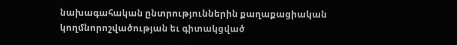նախագահական ընտրություններին քաղաքացիական կողմնորոշվածության եւ գիտակցված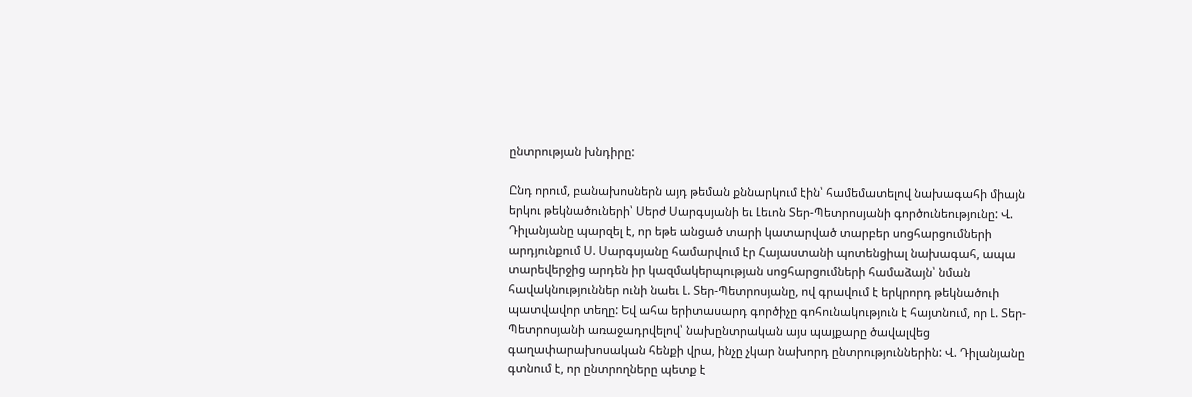ընտրության խնդիրը:

Ընդ որում, բանախոսներն այդ թեման քննարկում էին՝ համեմատելով նախագահի միայն երկու թեկնածուների՝ Սերժ Սարգսյանի եւ Լեւոն Տեր-Պետրոսյանի գործունեությունը: Վ. Դիլանյանը պարզել է, որ եթե անցած տարի կատարված տարբեր սոցհարցումների արդյունքում Ս. Սարգսյանը համարվում էր Հայաստանի պոտենցիալ նախագահ, ապա տարեվերջից արդեն իր կազմակերպության սոցհարցումների համաձայն՝ նման հավակնություններ ունի նաեւ Լ. Տեր-Պետրոսյանը, ով գրավում է երկրորդ թեկնածուի պատվավոր տեղը: Եվ ահա երիտասարդ գործիչը գոհունակություն է հայտնում, որ Լ. Տեր-Պետրոսյանի առաջադրվելով՝ նախընտրական այս պայքարը ծավալվեց գաղափարախոսական հենքի վրա, ինչը չկար նախորդ ընտրություններին: Վ. Դիլանյանը գտնում է, որ ընտրողները պետք է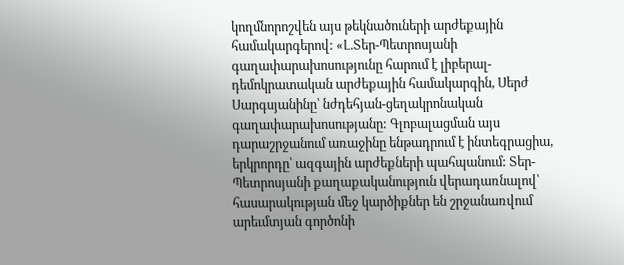կողմնորոշվեն այս թեկնածուների արժեքային համակարգերով: «Լ.Տեր-Պետրոսյանի գաղափարախոսությունը հարում է լիբերալ-դեմոկրատական արժեքային համակարգին, Սերժ Սարգսյանինը՝ նժդեհյան-ցեղակրոնական գաղափարախոսությանը: Գլոբալացման այս դարաշրջանում առաջինը ենթադրում է ինտեգրացիա, երկրորդը՝ ազգային արժեքների պահպանում: Տեր-Պետրոսյանի քաղաքականություն վերադառնալով՝ հասարակության մեջ կարծիքներ են շրջանառվում արեւմտյան գործոնի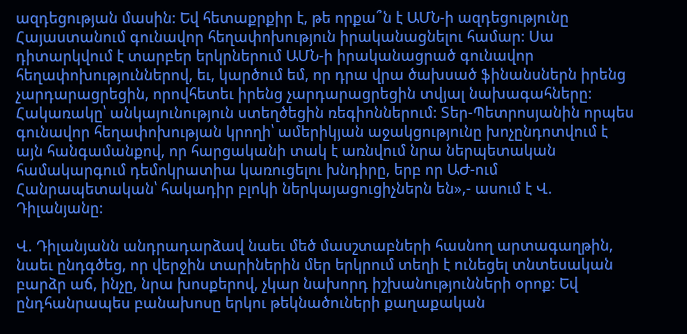ազդեցության մասին: Եվ հետաքրքիր է, թե որքա՞ն է ԱՄՆ-ի ազդեցությունը Հայաստանում գունավոր հեղափոխություն իրականացնելու համար: Սա դիտարկվում է տարբեր երկրներում ԱՄՆ-ի իրականացրած գունավոր հեղափոխություններով, եւ, կարծում եմ, որ դրա վրա ծախսած ֆինանսներն իրենց չարդարացրեցին, որովհետեւ իրենց չարդարացրեցին տվյալ նախագահները: Հակառակը՝ անկայունություն ստեղծեցին ռեգիոններում: Տեր-Պետրոսյանին որպես գունավոր հեղափոխության կրողի՝ ամերիկյան աջակցությունը խոչընդոտվում է այն հանգամանքով, որ հարցականի տակ է առնվում նրա ներպետական համակարգում դեմոկրատիա կառուցելու խնդիրը, երբ որ ԱԺ-ում Հանրապետական՝ հակադիր բլոկի ներկայացուցիչներն են»,- ասում է Վ. Դիլանյանը:

Վ. Դիլանյանն անդրադարձավ նաեւ մեծ մասշտաբների հասնող արտագաղթին, նաեւ ընդգծեց, որ վերջին տարիներին մեր երկրում տեղի է ունեցել տնտեսական բարձր աճ, ինչը, նրա խոսքերով, չկար նախորդ իշխանությունների օրոք: Եվ ընդհանրապես բանախոսը երկու թեկնածուների քաղաքական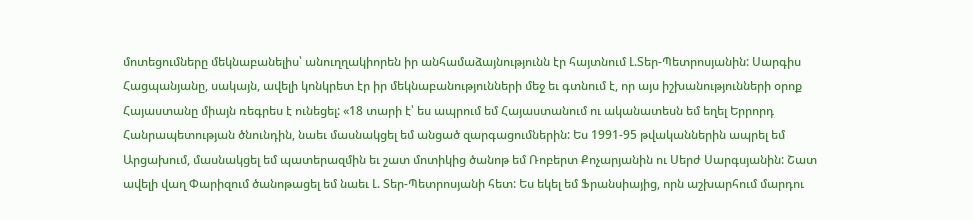մոտեցումները մեկնաբանելիս՝ անուղղակիորեն իր անհամաձայնությունն էր հայտնում Լ.Տեր-Պետրոսյանին: Սարգիս Հացպանյանը, սակայն, ավելի կոնկրետ էր իր մեկնաբանությունների մեջ եւ գտնում է, որ այս իշխանությունների օրոք Հայաստանը միայն ռեգրես է ունեցել: «18 տարի է՝ ես ապրում եմ Հայաստանում ու ականատեսն եմ եղել Երրորդ Հանրապետության ծնունդին, նաեւ մասնակցել եմ անցած զարգացումներին: Ես 1991-95 թվականներին ապրել եմ Արցախում, մասնակցել եմ պատերազմին եւ շատ մոտիկից ծանոթ եմ Ռոբերտ Քոչարյանին ու Սերժ Սարգսյանին: Շատ ավելի վաղ Փարիզում ծանոթացել եմ նաեւ Լ. Տեր-Պետրոսյանի հետ: Ես եկել եմ Ֆրանսիայից, որն աշխարհում մարդու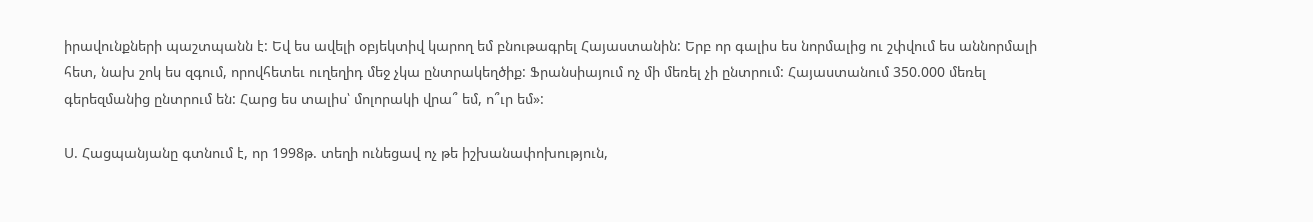իրավունքների պաշտպանն է: Եվ ես ավելի օբյեկտիվ կարող եմ բնութագրել Հայաստանին: Երբ որ գալիս ես նորմալից ու շփվում ես աննորմալի հետ, նախ շոկ ես զգում, որովհետեւ ուղեղիդ մեջ չկա ընտրակեղծիք: Ֆրանսիայում ոչ մի մեռել չի ընտրում: Հայաստանում 350.000 մեռել գերեզմանից ընտրում են: Հարց ես տալիս՝ մոլորակի վրա՞ եմ, ո՞ւր եմ»:

Ս. Հացպանյանը գտնում է, որ 1998թ. տեղի ունեցավ ոչ թե իշխանափոխություն,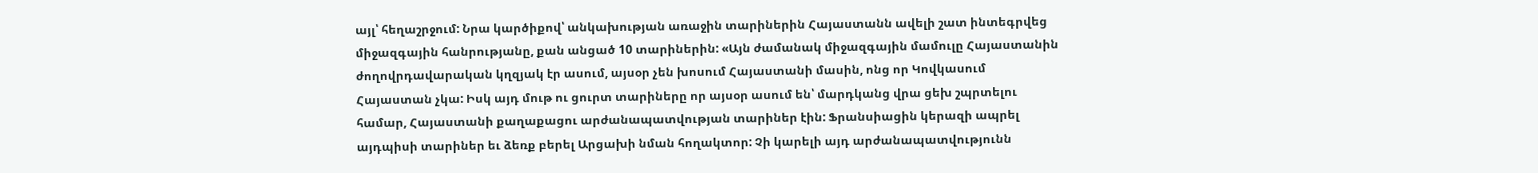այլ՝ հեղաշրջում: Նրա կարծիքով՝ անկախության առաջին տարիներին Հայաստանն ավելի շատ ինտեգրվեց միջազգային հանրությանը, քան անցած 10 տարիներին: «Այն ժամանակ միջազգային մամուլը Հայաստանին ժողովրդավարական կղզյակ էր ասում, այսօր չեն խոսում Հայաստանի մասին, ոնց որ Կովկասում Հայաստան չկա: Իսկ այդ մութ ու ցուրտ տարիները որ այսօր ասում են՝ մարդկանց վրա ցեխ շպրտելու համար, Հայաստանի քաղաքացու արժանապատվության տարիներ էին: Ֆրանսիացին կերազի ապրել այդպիսի տարիներ եւ ձեռք բերել Արցախի նման հողակտոր: Չի կարելի այդ արժանապատվությունն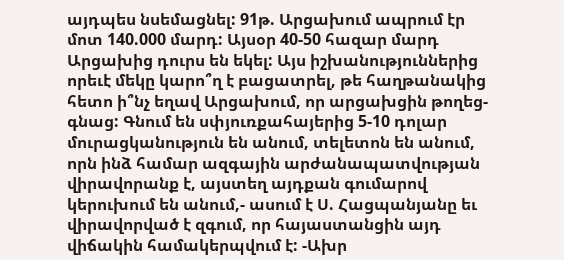այդպես նսեմացնել: 91թ. Արցախում ապրում էր մոտ 140.000 մարդ: Այսօր 40-50 հազար մարդ Արցախից դուրս են եկել: Այս իշխանություններից որեւէ մեկը կարո՞ղ է բացատրել, թե հաղթանակից հետո ի՞նչ եղավ Արցախում, որ արցախցին թողեց-գնաց: Գնում են սփյուռքահայերից 5-10 դոլար մուրացկանություն են անում, տելետոն են անում, որն ինձ համար ազգային արժանապատվության վիրավորանք է, այստեղ այդքան գումարով կերուխում են անում,- ասում է Ս. Հացպանյանը եւ վիրավորված է զգում, որ հայաստանցին այդ վիճակին համակերպվում է: -Ախր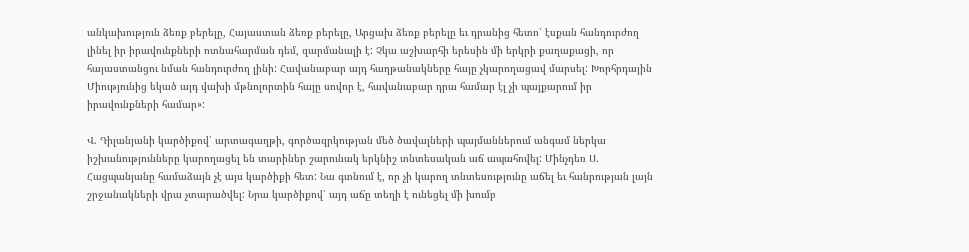անկախություն ձեռք բերելը, Հայաստան ձեռք բերելը, Արցախ ձեռք բերելը եւ դրանից հետո՝ էսքան հանդուրժող լինել իր իրավունքների ոտնահարման դեմ, զարմանալի է: Չկա աշխարհի երեսին մի երկրի քաղաքացի, որ հայաստանցու նման հանդուրժող լինի: Հավանաբար այդ հաղթանակները հայը չկարողացավ մարսել: Խորհրդային Միությունից եկած այդ վախի մթնոլորտին հայը սովոր է, հավանաբար դրա համար էլ չի պայքարում իր իրավունքների համար»:

Վ. Դիլանյանի կարծիքով՝ արտագաղթի, գործազրկության մեծ ծավալների պայմաններում անգամ ներկա իշխանությունները կարողացել են տարիներ շարունակ երկնիշ տնտեսական աճ ապահովել: Մինչդեռ Ս. Հացպանյանը համաձայն չէ այս կարծիքի հետ: Նա գտնում է, որ չի կարող տնտեսությունը աճել եւ հանրության լայն շրջանակների վրա չտարածվել: Նրա կարծիքով՝ այդ աճը տեղի է ունեցել մի խումբ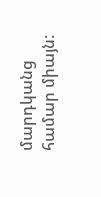մարդկանց համար միայն: